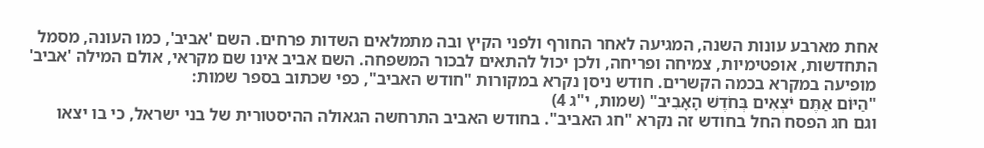אחת מארבע עונות השנה, המגיעה לאחר החורף ולפני הקיץ ובה מתמלאים השדות פרחים. השם 'אביב', כמו העונה, מסמל התחדשות, אופטימיות, צמיחה ופריחה, ולכן יכול להתאים לבכור המשפחה. השם אביב אינו שם מקראי, אולם המילה 'אביב' מופיעה במקרא בכמה הקשרים. חודש ניסן נקרא במקורות "חודש האביב", כפי שכתוב בספר שמות:
"הַיּוֹם אַתֶּם יֹצְאִים בְּחֹדֶשׁ הָאָבִיב" (שמות, י"ג 4)
וגם חג הפסח החל בחודש זה נקרא "חג האביב". בחודש האביב התרחשה הגאולה ההיסטורית של בני ישראל, כי בו יצאו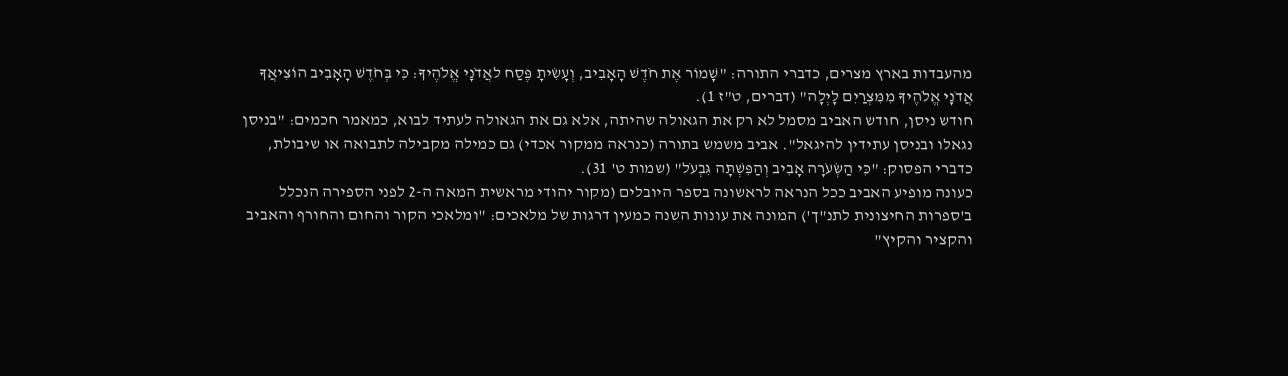מהעבדות בארץ מצרים, כדברי התורה: "שָׁמוֹר אֶת חֹדֶשׁ הָאָבִיב, וְעָשִׂיתָ פֶּסַח לאֲדֹנָי אֱלֹהֶיךָ: כִּי בְּחֹדֶשׁ הָאָבִיב הוֹצִיאֲךָ אֲדֹנָי אֱלֹהֶיךָ מִמִּצְרַיִם לָיְלָה" (דברים, ט"ז 1).
חודש ניסן, חודש האביב מסמל לא רק את הגאולה שהיתה, אלא גם את הגאולה לעתיד לבוא, כמאמר חכמים: "בניסן נגאלו ובניסן עתידין להיגאל". אביב משמש בתורה (כנראה ממקור אכדי) גם כמילה מקבילה לתבואה או שיבולת, כדברי הפסוק: "כִּי הַשְּׂעֹרָה אָבִיב וְהַפִּשְׁתָּה גִּבְעֹל" (שמות ט' 31).
כעונה מופיע האביב ככל הנראה לראשונה בספר היובלים (מקור יהודי מראשית המאה ה-2 לפני הספירה הנכלל ב'ספרות החיצונית לתנ"ך') המונה את עונות השנה כמעין דרגות של מלאכים: "ומלאכי הקור והחום והחורף והאביב והקציר והקיץ"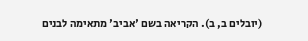(יובלים ב, ב). הקריאה בשם 'אביב' מתאימה לבנים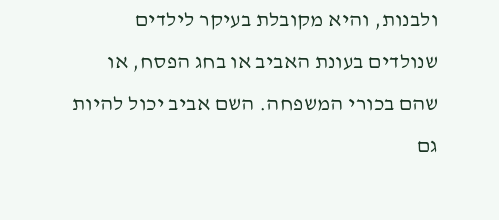ולבנות, והיא מקובלת בעיקר לילדים שנולדים בעונת האביב או בחג הפסח, או שהם בכורי המשפחה. השם אביב יכול להיות גם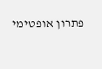פתרון אופטימי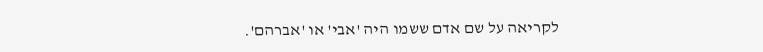לקריאה על שם אדם ששמו היה 'אבי' או 'אברהם'.